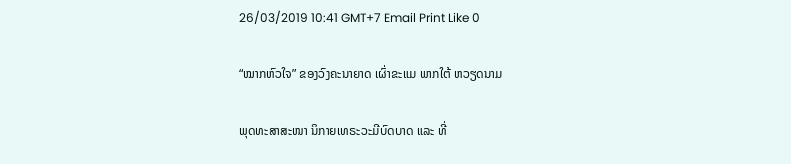26/03/2019 10:41 GMT+7 Email Print Like 0

“ໝາກຫົວໃຈ” ຂອງວົງຄະນາຍາດ ເຜົ່າຂະແມ ພາກໃຕ້ ຫວຽດນາມ

ພຸດທະສາສະໜາ ນິກາຍເທຣະວະມີບົດບາດ ແລະ ທີ່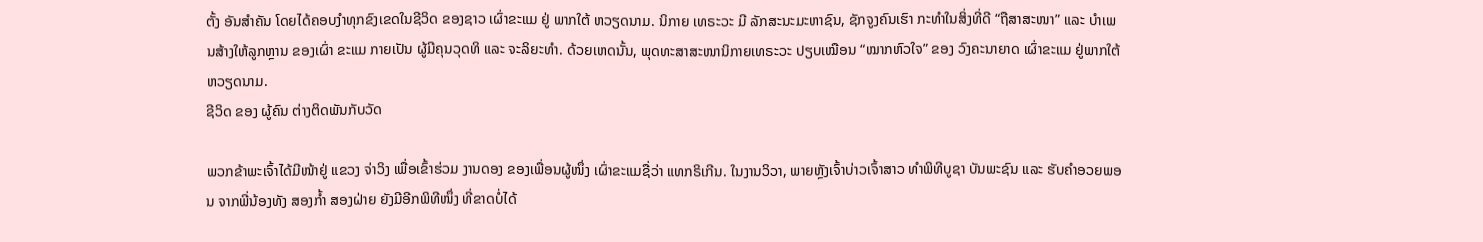ຕັ້ງ ອັນສໍາຄັນ ໂດຍໄດ້ຄອບງໍາທຸກຂົງເຂດໃນຊີວິດ ຂອງຊາວ ເຜົ່າຂະແມ ຢູ່ ພາກໃຕ້ ຫວຽດນາມ. ນິກາຍ ເທຣະວະ ມີ ລັກສະນະມະຫາຊົນ, ຊັກຈູງຄົນເຮົາ ກະທຳໃນສິ່ງທີ່ດີ “ຖືສາສະໜາ” ແລະ ບໍາເພນສ້າງໃຫ້ລູກຫຼານ ຂອງເຜົ່າ ຂະແມ ກາຍເປັນ ຜູ້ມີຄຸນວຸດທິ ແລະ ຈະລິຍະທໍາ. ດ້ວຍເຫດນັ້ນ, ພຸດທະສາສະໜານິກາຍເທຣະວະ ປຽບເໝືອນ “ໝາກຫົວໃຈ” ຂອງ ວົງຄະນາຍາດ ເຜົ່າຂະແມ ຢູ່ພາກໃຕ້ ຫວຽດນາມ.
ຊີວິດ ຂອງ ຜູ້ຄົນ ຕ່າງຕິດພັນກັບວັດ

ພວກຂ້າພະເຈົ້າໄດ້ມີໜ້າຢູ່ ແຂວງ ຈ່າວິງ ເພື່ອເຂົ້າຮ່ວມ ງານດອງ ຂອງເພື່ອນຜູ້ໜຶ່ງ ເຜົ່າຂະແມຊື່ວ່າ ແທກຣິເກີນ. ໃນງານວິວາ, ພາຍຫຼັງເຈົ້າບ່າວເຈົ້າສາວ ທໍາພິທີບູຊາ ບັນພະຊົນ ແລະ ຮັບຄໍາອວຍພອນ ຈາກພີ່ນ້ອງທັງ ສອງກໍ້າ ສອງຝ່າຍ ຍັງມີອີກພິທີໜຶ່ງ ທີ່ຂາດບ່ໍໄດ້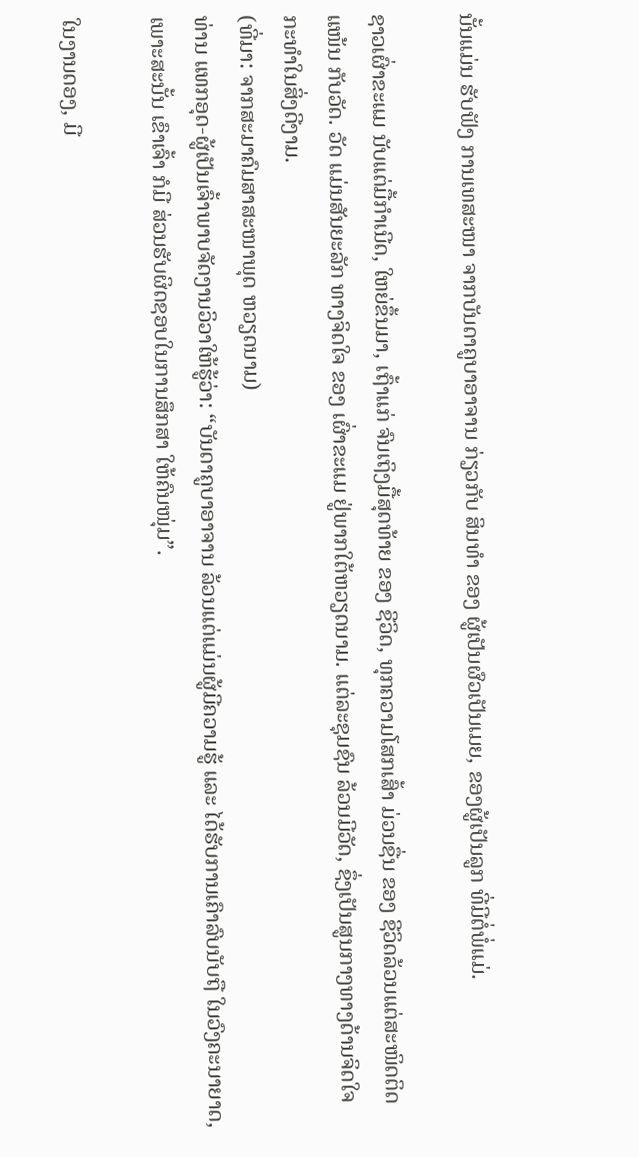ນັ້ນແມ່ນ ຮັບຟັງ ການເທສະໜາ ຈາກບັນດາຄູບາອາຈານ ກ່ຽວກັບ ສິນທໍາ ຂອງ ຜູ້ເປັນຜົວເປັນເມຍ, ຂອງຜູ້ເປັນລູກ ທີ່ມີຕ່ໍພ່ໍແມ່.

ຊາວເຜົ່າຂະແມ ນັບແຕ່ມື້ກຳເນີດ, ໃຫຍ່ຂຶ້ນມາ, ເຖົ້າແກ່ ຈົນເຖິງມື້ສຸດທ້າຍ ຂອງ ຊີວິດ, ທຸກຄວາມໂສກເສົ້າ ມ່ວນຊື່ນ ຂອງ ຊີວິດລ້ວນແຕ່ສະໜິດຕິດແໜ້ນ ກັບວັດ. ວັດ ແມ່ນສັນຍະລັກ ທາງຈິດໃຈ ຂອງ ເຜົ່າຂະແມ ຢູ່ພາກໃຕ້ຫວຽດນາມ. ແຕ່ລະຊຸມຊົນ ລ້ວນມີວັດ, ຊຶ່ງເປັນສູນກາງທາງດ້ານຈິດໃຈ ກະທຳໃນສິ່ງດີງາມ.
(ທີ່ມາ: ຈາກສະມາຄົມສາສະໜາພຸດ ຫວຽດນາມ)
ທ່ານ ແທກອຸດ-ຜູ້ເປັນເຈົ້າພາບຈັດງານວິວາໃຫ້ຮູ້ວ່າ: “ບັນດາຄູບາອາຈານ ລ້ວນແຕ່ແມ່ນຜູ້ມີຄວາມຮູ້ ແລະ ໄດ້ຮັບການເຄົາລົບນັບຖື ໃນວົງຄະນາຍາດ, ເພາະສະນັ້ນ ເຂົາເຈົ້າ ກໍມີ ສ່ວນຮັບຜິດຊອບໃນການສຶກສາ ໃຫ້ຄົນໜຸ່ມ”.

ໃນງານດອງ, ມີ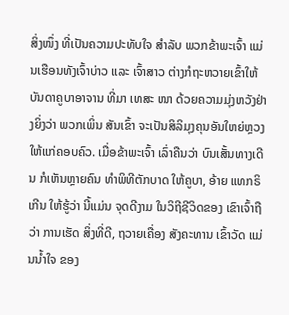ສິ່ງໜຶ່ງ ທີ່ເປັນຄວາມປະທັບໃຈ ສໍາລັບ ພວກຂ້າພະເຈົ້າ ແມ່ນເຮືອນທັງເຈົ້າບ່າວ ແລະ ເຈົ້າສາວ ຕ່າງກໍຖະຫວາຍເຂົ້າໃຫ້ບັນດາຄູບາອາຈານ ທີ່ມາ ເທສະ ໜາ ດ້ວຍຄວາມມຸ່ງຫວັງຢ່າງຍິ່ງວ່າ ພວກເພິ່ນ ສັນເຂົ້າ ຈະເປັນສິລິມຸງຄຸນອັນໃຫຍ່ຫຼວງ ໃຫ້ແກ່ຄອບຄົວ. ເມື່ອຂ້າພະເຈົ້າ ເລົ່າຄືນວ່າ ບົນເສັ້ນທາງເດີນ ກໍເຫັນຫຼາຍຄົນ ທໍາພິທີຕັກບາດ ໃຫ້ຄູບາ, ອ້າຍ ແທກຣິເກີນ ໃຫ້ຮູ້ວ່າ ນີ້ແມ່ນ ຈຸດດີງາມ ໃນວິຖີຊີວິດຂອງ ເຂົາເຈົ້າຖືວ່າ ການເຮັດ ສິ່ງທີ່ດີ, ຖວາຍເຄື່ອງ ສັງຄະທານ ເຂົ້າວັດ ແມ່ນນໍ້າໃຈ ຂອງ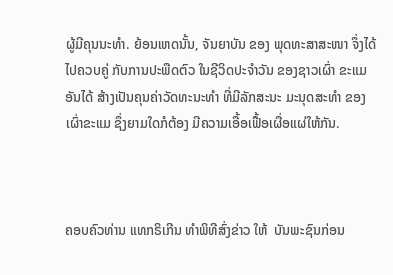ຜູ້ມີຄຸນນະທໍາ. ຍ້ອນເຫດນັ້ນ, ຈັນຍາບັນ ຂອງ ພຸດທະສາສະໜາ ຈຶ່ງໄດ້ໄປຄວບຄູ່ ກັບການປະພືດຕົວ ໃນຊີວິດປະຈໍາວັນ ຂອງຊາວເຜົ່າ ຂະແມ ອັນໄດ້ ສ້າງເປັນຄຸນຄ່າວັດທະນະທໍາ ທີ່ມີລັກສະນະ ມະນຸດສະທໍາ ຂອງ ເຜົ່າຂະແມ ຊຶ່ງຍາມໃດກໍຕ້ອງ ມີຄວາມເອື້ອເຟື້ອເຜື່ອແຜ່ໃຫ້ກັນ.



ຄອບຄົວທ່ານ ແທກຣິເກີນ ທໍາພິທີສົ່ງຂ່າວ ໃຫ້  ບັນພະຊົນກ່ອນ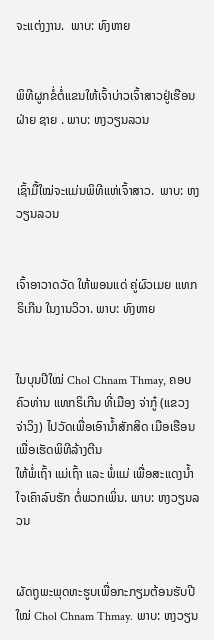ຈະແຕ່ງງານ.  ພາບ: ທົງຫາຍ


ພິທີຜູກຂ່ໍຕ່ໍແຂນໃຫ້ເຈົ້າບ່າວເຈົ້າສາວຢູ່ເຮືອນຝ່າຍ ຊາຍ . ພາບ: ຫງວຽນລວນ


ເຊົ້າມື້ໃໝ່ຈະແມ່ນພິທີແຫ່ເຈົ້າສາວ.  ພາບ: ຫງວຽນລວນ


ເຈົ້າອາວາດວັດ ໃຫ້ພອນແດ່ ຄູ່ຜົວເມຍ ແທກຣິເກີນ ໃນງານວິວາ. ພາບ: ທົງຫາຍ


ໃນບຸນປີໃໝ່ Chol Chnam Thmay, ຄອບຄົວທ່ານ ແທກຣິເກີນ ທີ່ເມືອງ ຈ່າກູ໋ (ແຂວງ ຈ່າວິງ) ໄປວັດເພື່ອເອົານໍ້າສັກສິດ ເມືອເຮືອນ ເພື່ອເຮັດພິທີລ້າງຕີນ
ໃຫ້ພ່ໍເຖົ້າ ແມ່ເຖົ້າ ແລະ ພ່ໍແມ່ ເພື່ອສະແດງນ້ຳໃຈເຄົາລົບຮັກ ຕ່ໍພວກເພິ່ນ. ພາບ: ຫງວຽນລວນ


ຜັດຖູພະພຸດທະຮູບເພື່ອກະກຽມຕ້ອນຮັບປີໃໝ່ Chol Chnam Thmay. ພາບ: ຫງວຽນ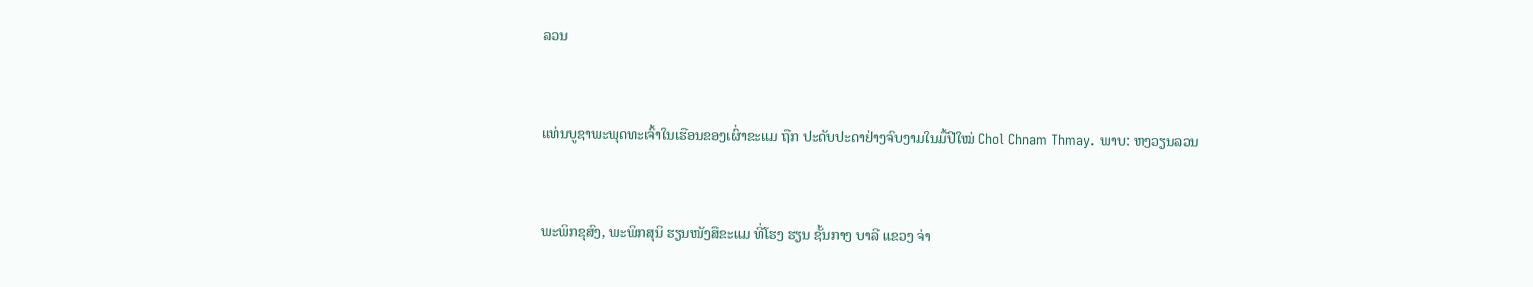ລວນ


ແທ່ນບູຊາພະພຸດທະເຈົ້າໃນເຮືອນຂອງເຜົ່າຂະແມ ຖືກ ປະດັບປະດາຢ່າງຈົບງາມໃນມື້ປີໃໝ່ Chol Chnam Thmay. ພາບ: ຫງວຽນລວນ


ພະພິກຂຸສົງ, ພະພິກສຸນິ ຮຽນໜັງສືຂະແມ ທີ່ໂຮງ ຮຽນ ຊັ້ນກາງ ບາລີ ແຂວງ ຈ່າ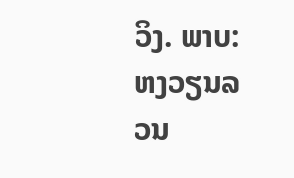ວິງ. ພາບ: ຫງວຽນລວນ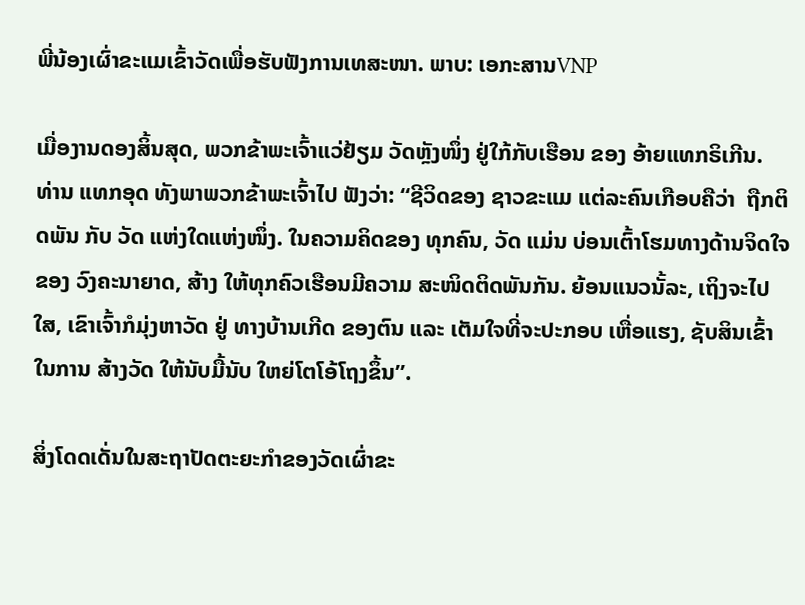ພີ່ນ້ອງເຜົ່າຂະແມເຂົ້າວັດເພື່ອຮັບຟັງການເທສະໜາ. ພາບ: ເອກະສານVNP

ເມື່ອງານດອງສິ້ນສຸດ, ພວກຂ້າພະເຈົ້າແວ່ຢ້ຽມ ວັດຫຼັງໜຶ່ງ ຢູ່ໃກ້ກັບເຮືອນ ຂອງ ອ້າຍແທກຣິເກີນ.  ທ່ານ ແທກອຸດ ທັງພາພວກຂ້າພະເຈົ້າໄປ ຟັງວ່າ: “ຊີວິດຂອງ ຊາວຂະແມ ແຕ່ລະຄົນເກືອບຄືວ່າ  ຖືກຕິດພັນ ກັບ ວັດ ແຫ່ງໃດແຫ່ງໜຶ່ງ. ໃນຄວາມຄິດຂອງ ທຸກຄົນ, ວັດ ແມ່ນ ບ່ອນເຕົ້າໂຮມທາງດ້ານຈິດໃຈ ຂອງ ວົງຄະນາຍາດ, ສ້າງ ໃຫ້ທຸກຄົວເຮືອນມີຄວາມ ສະໜິດຕິດພັນກັນ. ຍ້ອນແນວນັ້ລະ, ເຖິງຈະໄປໃສ, ເຂົາເຈົ້າກໍມຸ່ງຫາວັດ ຢູ່ ທາງບ້ານເກີດ ຂອງຕົນ ແລະ ເຕັມໃຈທີ່ຈະປະກອບ ເຫື່ອແຮງ, ຊັບສິນເຂົ້າໃນການ ສ້າງວັດ ໃຫ້ນັບມື້ນັບ ໃຫຍ່ໂຕໂອ້ໂຖງຂຶ້ນ”.

ສິ່ງໂດດເດັ່ນໃນສະຖາປັດຕະຍະກໍາຂອງວັດເຜົ່າຂະ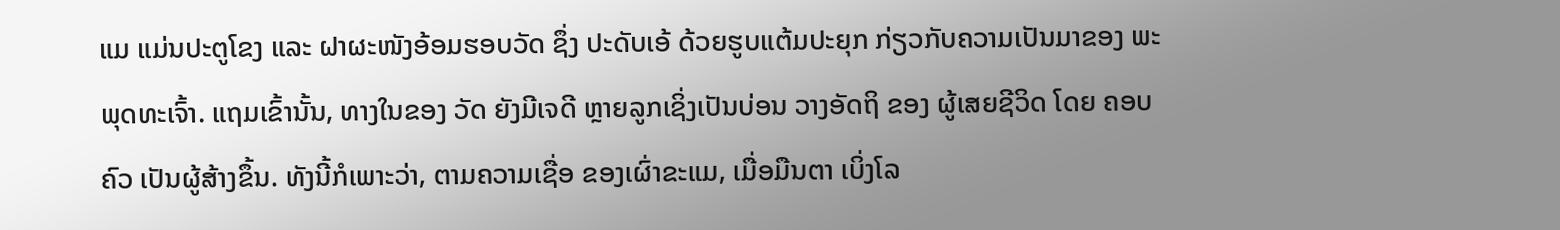ແມ ແມ່ນປະຕູໂຂງ ແລະ ຝາຜະໜັງອ້ອມຮອບວັດ ຊຶ່ງ ປະດັບເອ້ ດ້ວຍຮູບແຕ້ມປະຍຸກ ກ່ຽວກັບຄວາມເປັນມາຂອງ ພະພຸດທະເຈົ້າ. ແຖມເຂົ້ານັ້ນ, ທາງໃນຂອງ ວັດ ຍັງມີເຈດີ ຫຼາຍລູກເຊິ່ງເປັນບ່ອນ ວາງອັດຖິ ຂອງ ຜູ້ເສຍຊີວິດ ໂດຍ ຄອບຄົວ ເປັນຜູ້ສ້າງຂຶ້ນ. ທັງນີ້ກໍເພາະວ່າ, ຕາມຄວາມເຊື່ອ ຂອງເຜົ່າຂະແມ, ເມື່ອມືນຕາ ເບິ່ງໂລ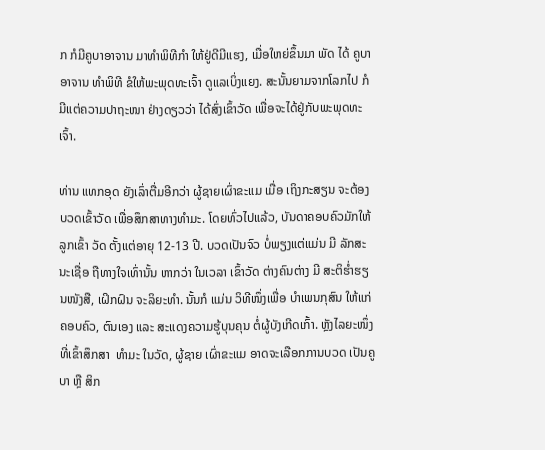ກ ກໍມີຄູບາອາຈານ ມາທຳພິທີກໍາ ໃຫ້ຢູ່ດີມີແຮງ, ເມື່ອໃຫຍ່ຂຶ້ນມາ ພັດ ໄດ້ ຄູບາອາຈານ ທຳພິທີ ຂໍໃຫ້ພະພຸດທະເຈົ້າ ດູແລເບິ່ງແຍງ. ສະນັ້ນຍາມຈາກໂລກໄປ ກໍມີແຕ່ຄວາມປາຖະໜາ ຢ່າງດຽວວ່າ ໄດ້ສົ່ງເຂົ້າວັດ ເພື່ອຈະໄດ້ຢູ່ກັບພະພຸດທະເຈົ້າ.

ທ່ານ ແທກອຸດ ຍັງເລົ່າຕື່ມອີກວ່າ ຜູ້ຊາຍເຜົ່າຂະແມ ເມື່ອ ເຖິງກະສຽນ ຈະຕ້ອງບວດເຂົ້າວັດ ເພື່ອສຶກສາທາງທໍາມະ. ໂດຍທົ່ວໄປແລ້ວ, ບັນດາຄອບຄົວມັກໃຫ້ລູກເຂົ້າ ວັດ ຕັ້ງແຕ່ອາຍຸ 12-13 ປີ. ບວດເປັນຈົວ ບ່ໍພຽງແຕ່ແມ່ນ ມີ ລັກສະນະເຊື່ອ ຖືທາງໃຈເທົ່ານັ້ນ ຫາກວ່າ ໃນເວລາ ເຂົ້າວັດ ຕ່າງຄົນຕ່າງ ມີ ສະຕິຮໍ່າຮຽນໜັງສື, ເຝິກຝົນ ຈະລິຍະທໍາ. ນັ້ນກໍ ແມ່ນ ວິທີໜຶ່ງເພື່ອ ບໍາເພນກຸສົນ ໃຫ້ແກ່ຄອບຄົວ, ຕົນເອງ ແລະ ສະແດງຄວາມຮູ້ບຸນຄຸນ ຕໍ່ຜູ້ບັງເກີດເກົ້າ. ຫຼັງໄລຍະໜຶ່ງ ທີ່ເຂົ້າສຶກສາ  ທໍາມະ ໃນວັດ, ຜູ້ຊາຍ ເຜົ່າຂະແມ ອາດຈະເລືອກການບວດ ເປັນຄູບາ ຫຼື ສິກ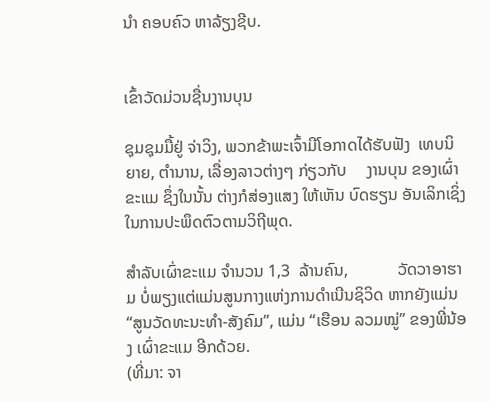ນໍາ ຄອບຄົວ ຫາລ້ຽງຊີບ.


ເຂົ້າວັດມ່ວນຊື່ນງານບຸນ

ຊຸມຊຸມມື້ຢູ່ ຈ່າວິງ, ພວກຂ້າພະເຈົ້າມີໂອກາດໄດ້ຮັບຟັງ  ເທບນິຍາຍ, ຕໍານານ, ເລື່ອງລາວຕ່າງໆ ກ່ຽວກັບ     ງານບຸນ ຂອງເຜົ່າຂະແມ ຊຶ່ງໃນນັ້ນ ຕ່າງກໍສ່ອງແສງ ໃຫ້ເຫັນ ບົດຮຽນ ອັນເລິກເຊິ່ງ ໃນການປະພຶດຕົວຕາມວິຖີພຸດ.

ສໍາລັບເຜົ່າຂະແມ ຈໍານວນ 1,3  ລ້ານຄົນ,            ວັດວາອາຮາມ ບໍ່ພຽງແຕ່ແມ່ນສູນກາງແຫ່ງການດໍາເນີນຊິວິດ ຫາກຍັງແມ່ນ “ສູນວັດທະນະທໍາ-ສັງຄົມ”, ແມ່ນ “ເຮືອນ ລວມໝູ່” ຂອງພີ່ນ້ອງ ເຜົ່າຂະແມ ອີກດ້ວຍ.
(ທີ່ມາ: ຈາ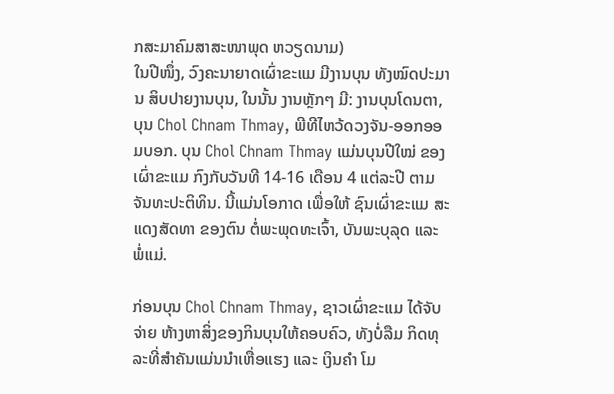ກສະມາຄົມສາສະໜາພຸດ ຫວຽດນາມ)
ໃນປີໜຶ່ງ, ວົງຄະນາຍາດເຜົ່າຂະແມ ມີງານບຸນ ທັງໝົດປະມານ ສິບປາຍງານບຸນ, ໃນນັ້ນ ງານຫຼັກໆ ມີ: ງານບຸນໂດນຕາ, ບຸນ Chol Chnam Thmay, ພີທີໄຫວ້ດວງຈັນ-ອອກອອມບອກ. ບຸນ Chol Chnam Thmay ແມ່ນບຸນປີໃໝ່ ຂອງ ເຜົ່າຂະແມ ກົງກັບວັນທີ 14-16 ເດືອນ 4 ແຕ່ລະປີ ຕາມຈັນທະປະຕິທິນ. ນີ້ແມ່ນໂອກາດ ເພື່ອໃຫ້ ຊົນເຜົ່າຂະແມ ສະແດງສັດທາ ຂອງຕົນ ຕໍ່ພະພຸດທະເຈົ້າ, ບັນພະບຸລຸດ ແລະ ພໍ່ແມ່.

ກ່ອນບຸນ Chol Chnam Thmay, ຊາວເຜົ່າຂະແມ ໄດ້ຈັບຈ່າຍ ຫ້າງຫາສິ່ງຂອງກິນບຸນໃຫ້ຄອບຄົວ, ທັງບ່ໍລືມ ກິດທຸລະທີ່ສໍາຄັນແມ່ນນໍາເຫື່ອແຮງ ແລະ ເງິນຄໍາ ໂມ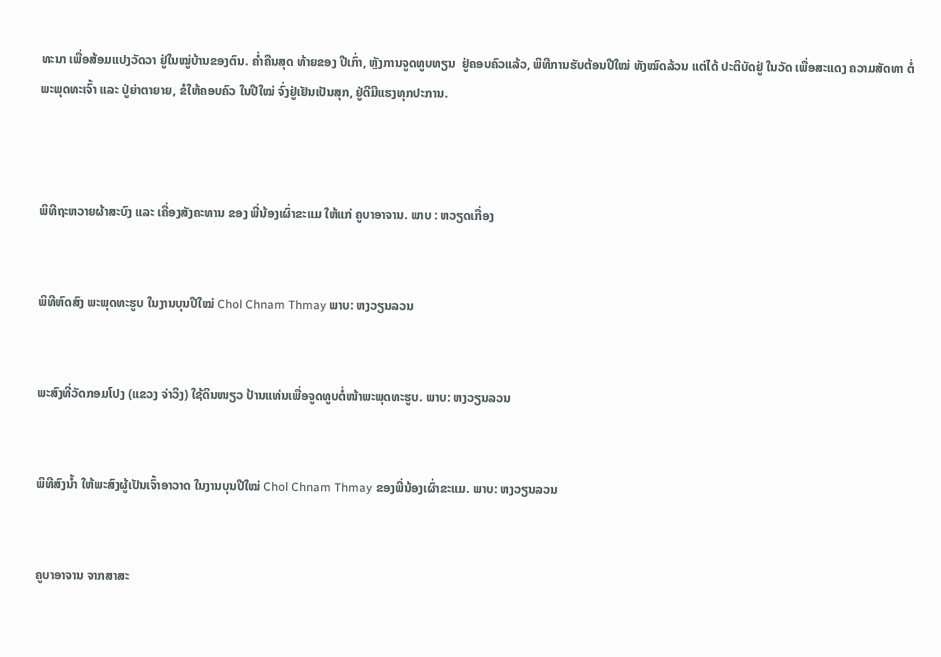ທະນາ ເພື່ອສ້ອມແປງວັດວາ ຢູ່ໃນໝູ່ບ້ານຂອງຕົນ. ຄໍ່າຄືນສຸດ ທ້າຍຂອງ ປີເກົ່າ, ຫຼັງການຈູດທູບທຽນ  ຢູ່ຄອບຄົວແລ້ວ, ພິທີການຮັບຕ້ອນປີໃໝ່ ທັງໝົດລ້ວນ ແຕ່ໄດ້ ປະຕິບັດຢູ່ ໃນວັດ ເພື່ອສະແດງ ຄວາມສັດທາ ຕໍ່ພະພຸດທະເຈົ້າ ແລະ ປູ່ຍ່າຕາຍາຍ, ຂໍໃຫ້ຄອບຄົວ ໃນປີໃໝ່ ຈົ່ງຢູ່ເຢັນເປັນສຸກ, ຢູ່ດີມີແຮງທຸກປະການ.



ພິທີຖະຫວາຍຜ້າສະບົງ ແລະ ເຄື່ອງສັງຄະທານ ຂອງ ພີ່ນ້ອງເຜົ່າຂະແມ ໃຫ້ແກ່ ຄູບາອາຈານ. ພາບ : ຫວຽດເກື່ອງ


ພິທີຫົດສົງ ພະພຸດທະຮູບ ໃນງານບຸນປີໃໝ່ Chol Chnam Thmay ພາບ: ຫງວຽນລວນ


ພະສົງທີ່ວັດກອມໂປງ (ແຂວງ ຈ່າວິງ) ໃຊ້ດິນໜຽວ ປ້ານແທ່ນເພື່ອຈູດທູບຕ່ໍໜ້າພະພຸດທະຮູບ. ພາບ: ຫງວຽນລວນ


ພິທີສົງນ້ຳ ໃຫ້ພະສົງຜູ້ເປັນເຈົ້າອາວາດ ໃນງານບຸນປີໃໝ່ Chol Chnam Thmay ຂອງພີ່ນ້ອງເຜົ່າຂະແມ. ພາບ: ຫງວຽນລວນ


ຄູບາອາຈານ ຈາກສາສະ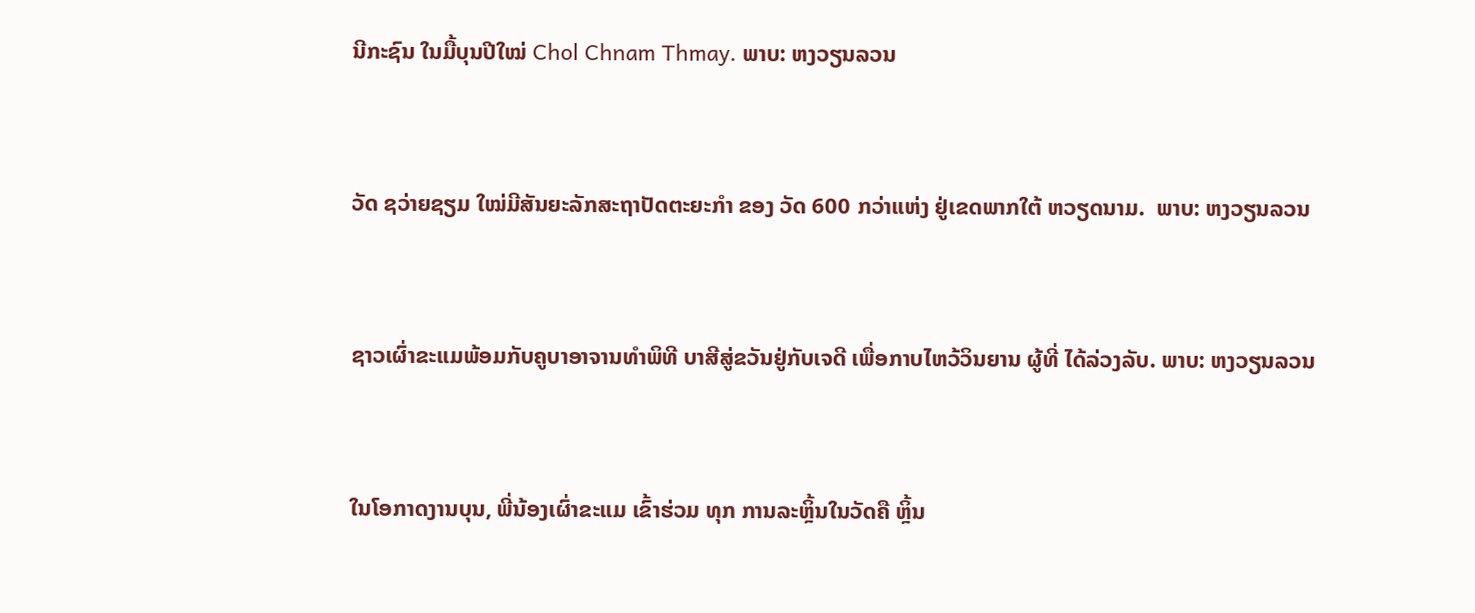ນີກະຊົນ ໃນມື້ບຸນປີໃໝ່ Chol Chnam Thmay. ພາບ: ຫງວຽນລວນ


ວັດ ຊວ່າຍຊຽມ ໃໝ່ມີສັນຍະລັກສະຖາປັດຕະຍະກໍາ ຂອງ ວັດ 600 ກວ່າແຫ່ງ ຢູ່ເຂດພາກໃຕ້ ຫວຽດນາມ.  ພາບ: ຫງວຽນລວນ


ຊາວເຜົ່າຂະແມພ້ອມກັບຄູບາອາຈານທໍາພິທີ ບາສີສູ່ຂວັນຢູ່ກັບເຈດີ ເພື່ອກາບໄຫວ້ວິນຍານ ຜູ້ທີ່ ໄດ້ລ່ວງລັບ. ພາບ: ຫງວຽນລວນ


ໃນໂອກາດງານບຸນ, ພີ່ນ້ອງເຜົ່າຂະແມ ເຂົ້າຮ່ວມ ທຸກ ການລະຫຼິ້ນໃນວັດຄື ຫຼິ້ນ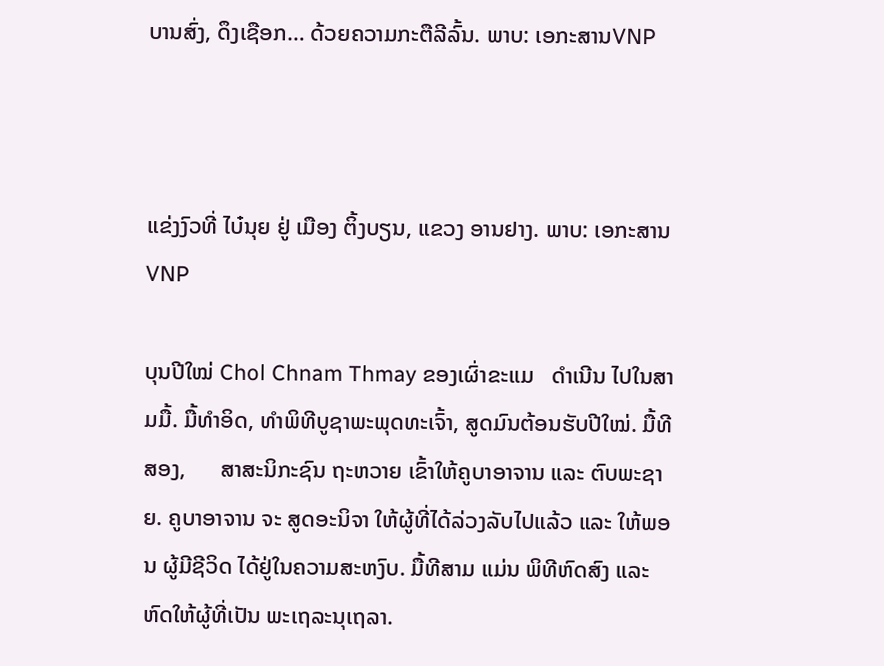ບານສົ່ງ, ດຶງເຊືອກ… ດ້ວຍຄວາມກະຕືລີລົ້ນ. ພາບ: ເອກະສານVNP



ແຂ່ງງົວທີ່ ໄບ໋ນຸຍ ຢູ່ ເມືອງ ຕິ້ງບຽນ, ແຂວງ ອານຢາງ. ພາບ: ເອກະສານVNP

ບຸນປີໃໝ່ Chol Chnam Thmay ຂອງເຜົ່າຂະແມ   ດໍາເນີນ ໄປໃນສາມມື້. ມື້ທໍາອິດ, ທໍາພິທີບູຊາພະພຸດທະເຈົ້າ, ສູດມົນຕ້ອນຮັບປີໃໝ່. ມື້ທີສອງ,      ສາສະນິກະຊົນ ຖະຫວາຍ ເຂົ້າໃຫ້ຄູບາອາຈານ ແລະ ຕົບພະຊາຍ. ຄູບາອາຈານ ຈະ ສູດອະນິຈາ ໃຫ້ຜູ້ທີ່ໄດ້ລ່ວງລັບໄປແລ້ວ ແລະ ໃຫ້ພອນ ຜູ້ມີຊີວິດ ໄດ້ຢູ່ໃນຄວາມສະຫງົບ. ມື້ທີສາມ ແມ່ນ ພິທີຫົດສົງ ແລະ ຫົດໃຫ້ຜູ້ທີ່ເປັນ ພະເຖລະນຸເຖລາ.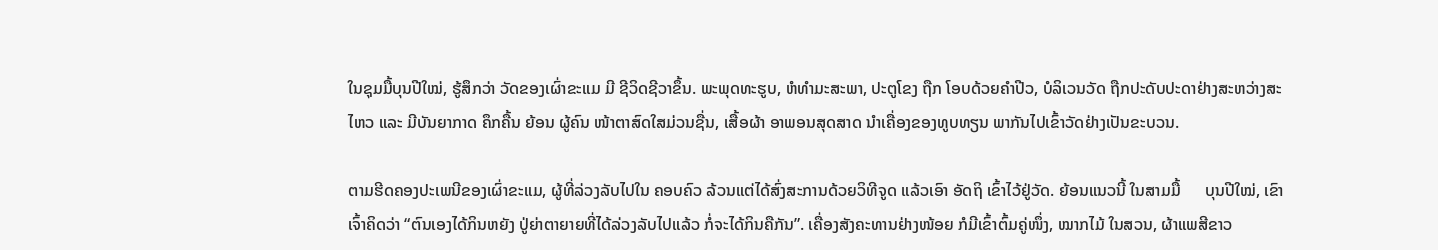ໃນຊຸມມື້ບຸນປີໃໝ່, ຮູ້ສຶກວ່າ ວັດຂອງເຜົ່າຂະແມ ມີ ຊີວິດຊີວາຂຶ້ນ. ພະພຸດທະຮູບ, ຫໍທໍາມະສະພາ, ປະຕູໂຂງ ຖືກ ໂອບດ້ວຍຄໍາປີວ, ບໍລິເວນວັດ ຖືກປະດັບປະດາຢ່າງສະຫວ່າງສະໄຫວ ແລະ ມີບັນຍາກາດ ຄຶກຄື້ນ ຍ້ອນ ຜູ້ຄົນ ໜ້າຕາສົດໃສມ່ວນຊື່ນ, ເສື້ອຜ້າ ອາພອນສຸດສາດ ນໍາເຄື່ອງຂອງທູບທຽນ ພາກັນໄປເຂົ້າວັດຢ່າງເປັນຂະບວນ.

ຕາມຮີດຄອງປະເພນີຂອງເຜົ່າຂະແມ, ຜູ້ທີ່ລ່ວງລັບໄປໃນ ຄອບຄົວ ລ້ວນແຕ່ໄດ້ສົ່ງສະການດ້ວຍວິທີຈູດ ແລ້ວເອົາ ອັດຖິ ເຂົ້າໄວ້ຢູ່ວັດ. ຍ້ອນແນວນີ້ ໃນສາມມື້      ບຸນປີໃໝ່, ເຂົາເຈົ້າຄິດວ່າ “ຕົນເອງໄດ້ກິນຫຍັງ ປູ່ຍ່າຕາຍາຍທີ່ໄດ້ລ່ວງລັບໄປແລ້ວ ກໍ່ຈະໄດ້ກິນຄືກັນ”. ເຄື່ອງສັງຄະທານຢ່າງໜ້ອຍ ກໍມີເຂົ້າຕົ້ມຄູ່ໜຶ່ງ, ໝາກໄມ້ ໃນສວນ, ຜ້າແພສີຂາວ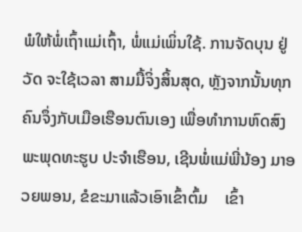ພໍໃຫ້ພ່ໍເຖົ້າແມ່ເຖົ້າ, ພໍ່ແມ່ເພິ່ນໃຊ້. ການຈັດບຸນ ຢູ່ວັດ ຈະໃຊ້ເວລາ ສາມມື້ຈິ່ງສິ້ນສຸດ, ຫຼັງຈາກນັ້ນທຸກຄົນຈຶ່ງກັບເມືອເຮືອນຕົນເອງ ເພື່ອທໍາການຫົດສົງພະພຸດທະຮູບ ປະຈຳເຮືອນ, ເຊີນພ່ໍແມ່ພີ່ນ້ອງ ມາອວຍພອນ, ຂໍຂະມາແລ້ວເອົາເຂົ້າຕົ້ມ    ເຂົ້າ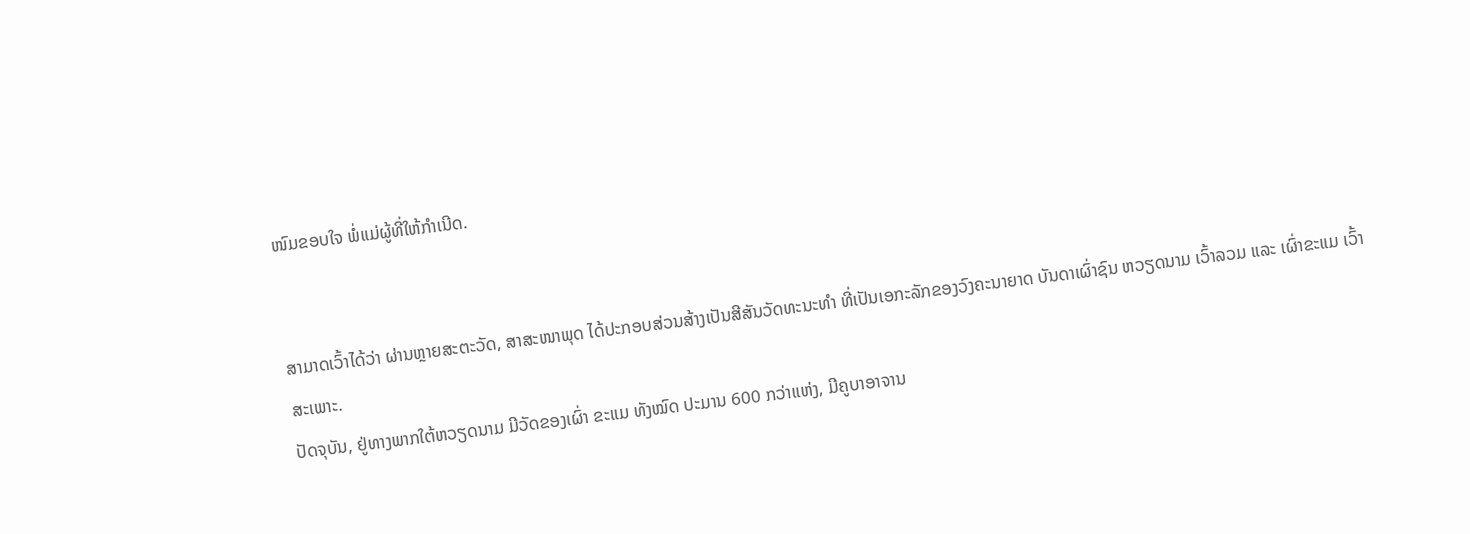ໜົມຂອບໃຈ ພໍ່ແມ່ຜູ້ທີ່ໃຫ້ກໍາເນີດ.


ສາມາດເວົ້າໄດ້ວ່າ ຜ່ານຫຼາຍສະຕະວັດ, ສາສະໜາພຸດ ໄດ້ປະກອບສ່ວນສ້າງເປັນສີສັນວັດທະນະທໍາ ທີ່ເປັນເອກະລັກຂອງວົງຄະນາຍາດ ບັນດາເຜົ່າຊົນ ຫວຽດນາມ ເວົ້າລວມ ແລະ ເຜົ່າຂະແມ ເວົ້າສະເພາະ.
ປັດຈຸບັນ, ຢູ່ທາງພາກໃຕ້ຫວຽດນາມ ມີວັດຂອງເຜົ່າ ຂະແມ ທັງໝົດ ປະມານ 600 ກວ່າແຫ່ງ, ມີຄູບາອາຈານ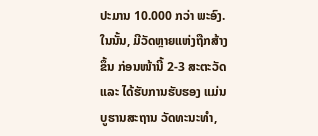ປະມານ 10.000 ກວ່າ ພະອົງ. ໃນນັ້ນ, ມີວັດຫຼາຍແຫ່ງຖືກສ້າງຂຶ້ນ ກ່ອນໜ້ານີ້ 2-3 ສະຕະວັດ ແລະ ໄດ້ຮັບການຮັບຮອງ ແມ່ນ ບູຮານສະຖານ ວັດທະນະທໍາ,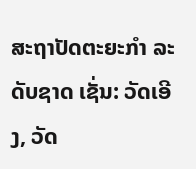ສະຖາປັດຕະຍະກໍາ ລະດັບຊາດ ເຊັ່ນ: ວັດເອີງ, ວັດ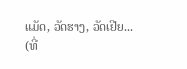ແມັດ, ວັດຮາງ, ວັດເຢີຍ...
(ທີ່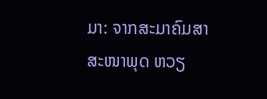ມາ: ຈາກສະມາຄົມສາສະໜາພຸດ ຫວຽ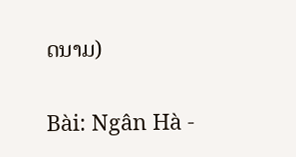ດນາມ)

Bài: Ngân Hà -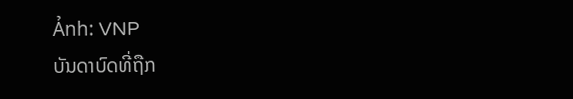Ảnh: VNP
ບັນດາບົດທີ່ຖືກ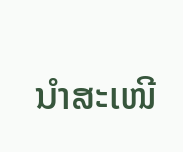ນຳສະເໜີ